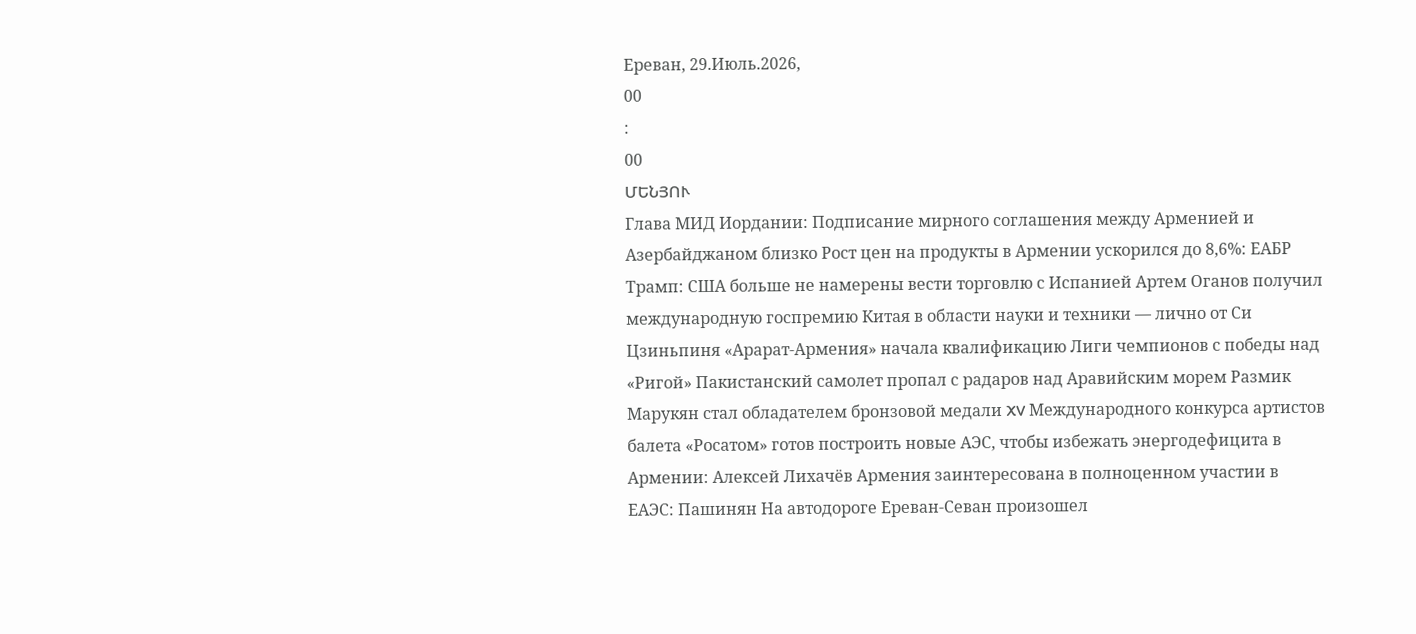Ереван, 29.Июль.2026,
00
:
00
ՄԵՆՅՈՒ
Глава МИД Иордании: Подписание мирного соглашения между Арменией и Азербайджаном близко Рост цен на продукты в Армении ускорился до 8,6%: ЕАБР Трамп: США больше не намерены вести торговлю с Испанией Артем Оганов получил международную госпремию Китая в области науки и техники — лично от Си Цзиньпиня «Арарат‑Армения» начала квалификацию Лиги чемпионов с победы над «Ригой» Пакистанский самолет пропал с радаров над Аравийским морем Размик Марукян стал обладателем бронзовой медали XV Международного конкурса артистов балета «Росатом» готов построить новые АЭС, чтобы избежать энергодефицита в Армении: Алексей Лихачёв Армения заинтересована в полноценном участии в ЕАЭС: Пашинян На автодороге Ереван-Севан произошел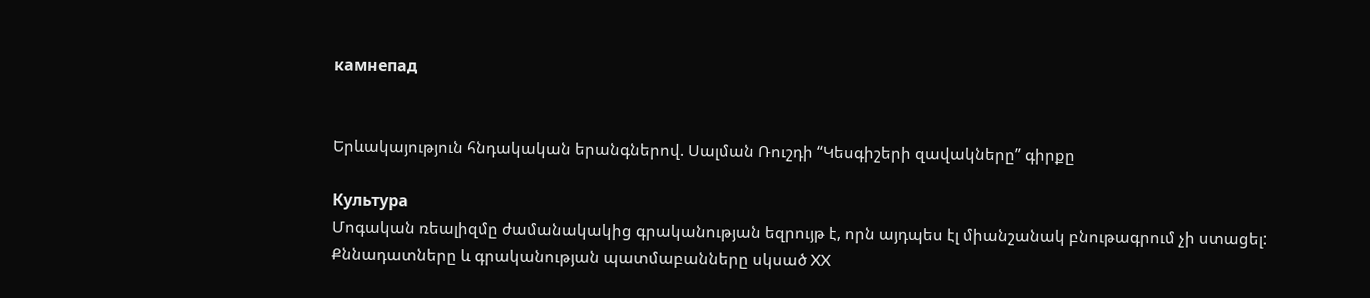камнепад


Երևակայություն հնդակական երանգներով. Սալման Ռուշդի “Կեսգիշերի զավակները” գիրքը

Культура
Մոգական ռեալիզմը ժամանակակից գրականության եզրույթ է, որն այդպես էլ միանշանակ բնութագրում չի ստացել: Քննադատները և գրականության պատմաբանները սկսած XX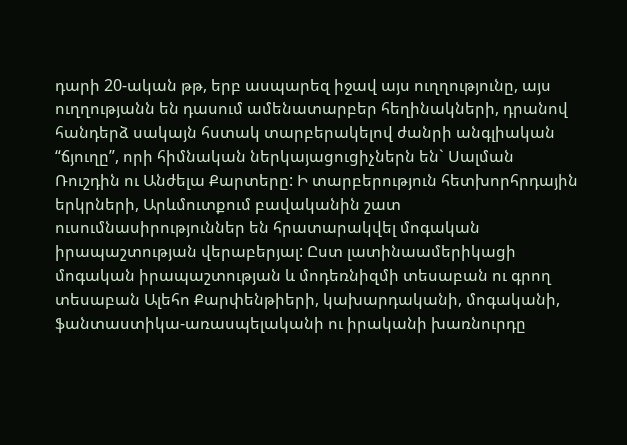դարի 20-ական թթ, երբ ասպարեզ իջավ այս ուղղությունը, այս ուղղությանն են դասում ամենատարբեր հեղինակների, դրանով հանդերձ սակայն հստակ տարբերակելով ժանրի անգլիական “ճյուղը”, որի հիմնական ներկայացուցիչներն են` Սալման Ռուշդին ու Անժելա Քարտերը: Ի տարբերություն հետխորհրդային երկրների, Արևմուտքում բավականին շատ ուսումնասիրություններ են հրատարակվել մոգական իրապաշտության վերաբերյալ: Ըստ լատինաամերիկացի մոգական իրապաշտության և մոդեռնիզմի տեսաբան ու գրող տեսաբան Ալեհո Քարփենթիերի, կախարդականի, մոգականի, ֆանտաստիկա-առասպելականի ու իրականի խառնուրդը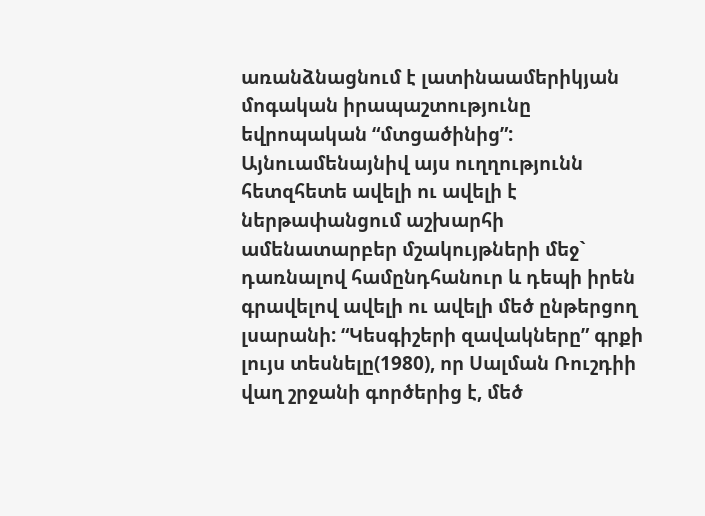առանձնացնում է լատինաամերիկյան մոգական իրապաշտությունը եվրոպական “մտցածինից”: Այնուամենայնիվ այս ուղղությունն հետզհետե ավելի ու ավելի է ներթափանցում աշխարհի ամենատարբեր մշակույթների մեջ` դառնալով համընդհանուր և դեպի իրեն գրավելով ավելի ու ավելի մեծ ընթերցող լսարանի: “Կեսգիշերի զավակները” գրքի լույս տեսնելը(1980), որ Սալման Ռուշդիի վաղ շրջանի գործերից է, մեծ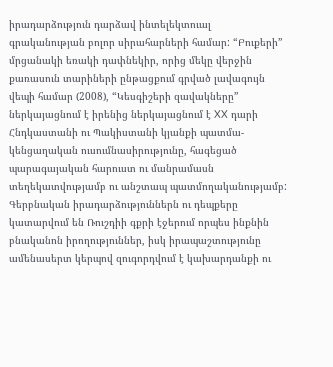իրադարձություն դարձավ ինտելեկտուալ գրականության բոլոր սիրահարների համար: “Բուքերի” մրցանակի եռակի դափնեկիր, որից մեկը վերջին քառասուն տարիների ընթացքում գրված լավագույն վեպի համար (2008), “Կեսգիշերի զավակները” ներկայացնում է իրենից ներկայացնում է XX դարի Հնդկաստանի ու Պակիստանի կյանքի պատմա-կենցաղական ուսումնասիրությունը, հագեցած պարագայական հարուստ ու մանրամասն տեղեկատվությամբ ու անշտապ պատմողականությամբ: Գերբնական իրադարձություններն ու դեպքերը կատարվում են Ռուշդիի գքրի էջերում որպես ինքնին բնականոն իրողություններ, իսկ իրապաշտությունը ամենասերտ կերպով զուգորդվում է կախարդանքի ու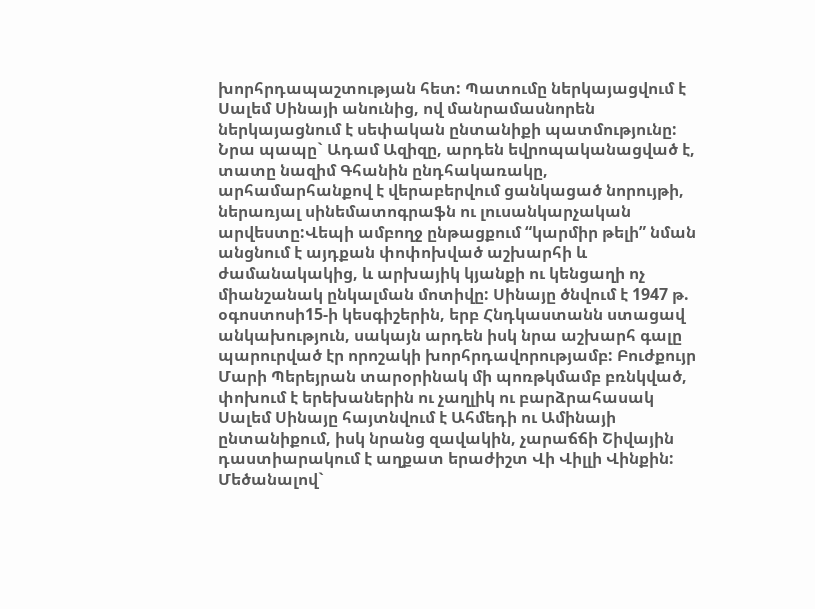խորհրդապաշտության հետ: Պատումը ներկայացվում է Սալեմ Սինայի անունից, ով մանրամասնորեն ներկայացնում է սեփական ընտանիքի պատմությունը: Նրա պապը` Ադամ Ազիզը, արդեն եվրոպականացված է, տատը նազիմ Գհանին ընդհակառակը, արհամարհանքով է վերաբերվում ցանկացած նորույթի, ներառյալ սինեմատոգրաֆն ու լուսանկարչական արվեստը:Վեպի ամբողջ ընթացքում “կարմիր թելի” նման անցնում է այդքան փոփոխված աշխարհի և ժամանակակից, և արխայիկ կյանքի ու կենցաղի ոչ միանշանակ ընկալման մոտիվը: Սինայը ծնվում է 1947 թ. օգոստոսի15-ի կեսգիշերին, երբ Հնդկաստանն ստացավ անկախություն, սակայն արդեն իսկ նրա աշխարհ գալը պարուրված էր որոշակի խորհրդավորությամբ: Բուժքույր Մարի Պերեյրան տարօրինակ մի պոռթկմամբ բռնկված, փոխում է երեխաներին ու չաղլիկ ու բարձրահասակ Սալեմ Սինայը հայտնվում է Ահմեդի ու Ամինայի ընտանիքում, իսկ նրանց զավակին, չարաճճի Շիվային դաստիարակում է աղքատ երաժիշտ Վի Վիլլի Վինքին: Մեծանալով`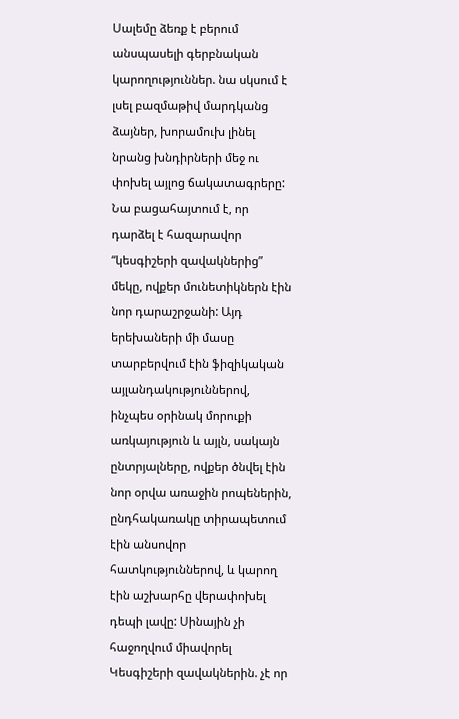Սալեմը ձեռք է բերում անսպասելի գերբնական կարողություններ. նա սկսում է լսել բազմաթիվ մարդկանց ձայներ, խորամուխ լինել նրանց խնդիրների մեջ ու փոխել այլոց ճակատագրերը: Նա բացահայտում է, որ դարձել է հազարավոր “կեսգիշերի զավակներից” մեկը, ովքեր մունետիկներն էին նոր դարաշրջանի: Այդ երեխաների մի մասը տարբերվում էին ֆիզիկական այլանդակություններով, ինչպես օրինակ մորուքի առկայություն և այլն, սակայն ընտրյալները, ովքեր ծնվել էին նոր օրվա առաջին րոպեներին, ընդհակառակը տիրապետում էին անսովոր հատկություններով, և կարող էին աշխարհը վերափոխել դեպի լավը: Սինային չի հաջողվում միավորել Կեսգիշերի զավակներին. չէ որ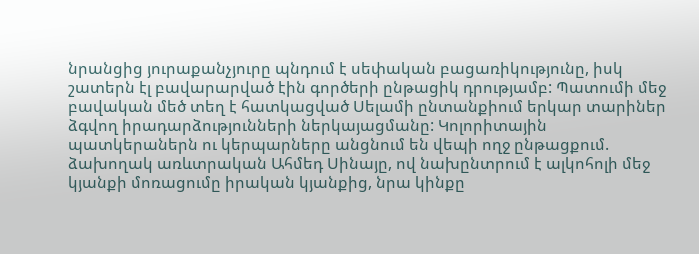նրանցից յուրաքանչյուրը պնդում է սեփական բացառիկությունը, իսկ շատերն էլ բավարարված էին գործերի ընթացիկ դրությամբ: Պատումի մեջ բավական մեծ տեղ է հատկացված Սելամի ընտանքիում երկար տարիներ ձգվող իրադարձությունների ներկայացմանը: Կոլորիտային պատկերաներն ու կերպարները անցնում են վեպի ողջ ընթացքում. ձախողակ առևտրական Ահմեդ Սինայը, ով նախընտրում է ալկոհոլի մեջ կյանքի մոռացումը իրական կյանքից, նրա կինքը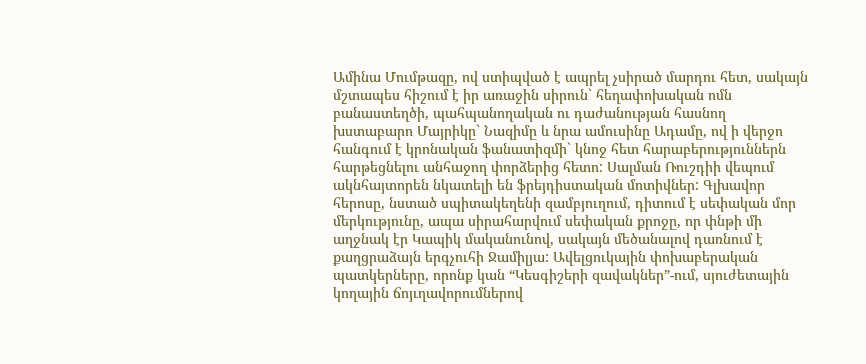Ամինա Մումթազը, ով ստիպված է ապրել չսիրած մարդու հետ, սակայն մշտապես հիշում է իր առաջին սիրուն` հեղափոխական ոմն բանաստեղծի, պահպանողական ու դաժանության հասնող խստաբարո Մայրիկը` Նազիմը և նրա ամուսինը Ադամը, ով ի վերջո հանգում է կրոնական ֆանատիզմի` կնոջ հետ հարաբերություններն հարթեցնելու անհաջող փորձերից հետո: Սալման Ռուշդիի վեպում ակնհայտորեն նկատելի են ֆրեյդիստական մոտիվներ: Գլխավոր հերոսը, նստած սպիտակեղենի զամբյուղում, դիտում է սեփական մոր մերկությունը, ապա սիրահարվում սեփական քրոջը, որ փնթի մի աղջնակ էր Կապիկ մականունով, սակայն մեծանալով դառնում է քաղցրաձայն երգչուհի Ջամիլյա: Ավելցուկային փոխաբերական պատկերները, որոնք կան “Կեսգիշերի զավակներ”-ում, սյուժետային կողային ճոյւղավորումներով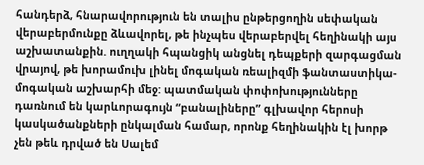հանդերձ, հնարավորություն են տալիս ընթերցողին սեփական վերաբերմունքը ձևավորել, թե ինչպես վերաբերվել հեղինակի այս աշխատանքին. ուղղակի հպանցիկ անցնել դեպքերի զարգացման վրայով, թե խորամուխ լինել մոգական ռեալիզմի ֆանտաստիկա-մոգական աշխարհի մեջ: պատմական փոփոխությունները դառնում են կարևորագույն “բանալիները” գլխավոր հերոսի կասկածանքների ընկալման համար, որոնք հեղինակին էլ խորթ չեն թեև դրված են Սալեմ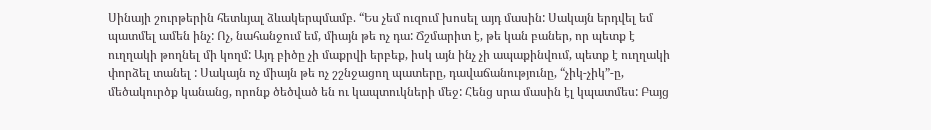Սինայի շուրթերին հետևյալ ձևակերպմամբ. “Ես չեմ ուզում խոսել այդ մասին: Սակայն երդվել եմ պատմել ամեն ինչ: Ոչ, նահանջում եմ, միայն թե ոչ դա: Ճշմարիտ է, թե կան բաներ, որ պետք է ուղղակի թողնել մի կողմ: Այդ բիծը չի մաքրվի երբեք, իսկ այն ինչ չի ապաքինվում, պետք է ուղղակի փորձել տանել : Սակայն ոչ միայն թե ոչ շշնջացող պատերը, դավաճանությունը, “չիկ-չիկ”-ը, մեծակուրծք կանանց, որոնք ծեծված են ու կապտուկների մեջ: Հենց սրա մասին էլ կպատմես: Բայց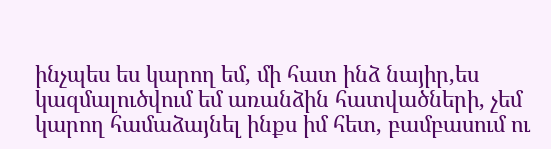ինչպես ես կարող եմ, մի հատ ինձ նայիր,ես կազմալուծվում եմ առանձին հատվածների, չեմ կարող համաձայնել ինքս իմ հետ, բամբասում ու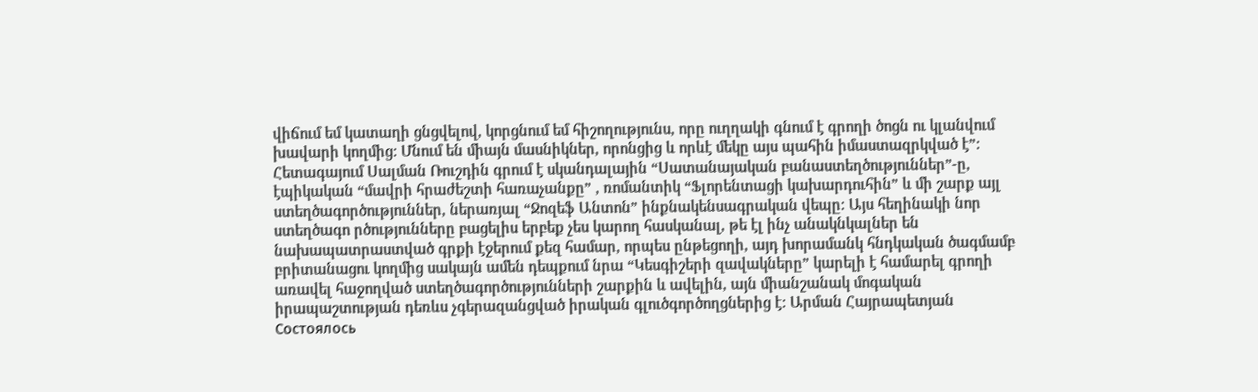վիճում եմ կատաղի ցնցվելով, կորցնում եմ հիշողությունս, որը ուղղակի գնում է գրողի ծոցն ու կլանվում խավարի կողմից: Մնում են միայն մասնիկներ, որոնցից և որևէ մեկը այս պահին իմաստազրկված է”: Հետագայում Սալման Ռուշդին գրում է սկանդալային “Սատանայական բանաստեղծություններ”-ը, էպիկական “մավրի հրաժեշտի հառաչանքը” , ռոմանտիկ “Ֆլորենտացի կախարդուհին” և մի շարք այլ ստեղծագործություններ, ներառյալ “Ջոզեֆ Անտոն” ինքնակենսագրական վեպը: Այս հեղինակի նոր ստեղծագո րծությունները բացելիս երբեք չես կարող հասկանալ, թե էլ ինչ անակնկալներ են նախապատրաստված գրքի էջերում քեզ համար, որպես ընթեցողի, այդ խորամանկ հնդկական ծագմամբ բրիտանացու կողմից սակայն ամեն դեպքում նրա “Կեսգիշերի զավակները” կարելի է համարել գրողի առավել հաջողված ստեղծագործությունների շարքին և ավելին, այն միանշանակ մոգական իրապաշտության դեռևս չգերազանցված իրական գլուծգործողցներից է: Արման Հայրապետյան
Состоялось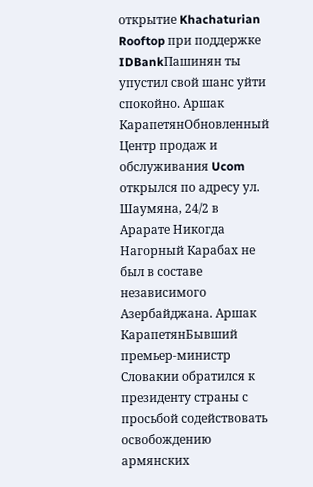открытие Khachaturian Rooftop при поддержке IDBankПашинян ты упустил свой шанс уйти спокойно. Аршак КарапетянОбновленный Центр продаж и обслуживания Ucom открылся по адресу ул. Шаумяна, 24/2 в Арарате Никогда Нагорный Карабах не был в составе независимого Азербайджана. Аршак КарапетянБывший премьер-министр Словакии обратился к президенту страны с просьбой содействовать освобождению армянских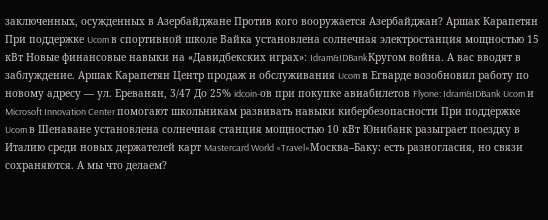заключенных, осужденных в Азербайджане Против кого вооружается Азербайджан? Аршак Карапетян При поддержке Ucom в спортивной школе Вайка установлена солнечная электростанция мощностью 15 кВт Новые финансовые навыки на «Давидбекских играх»: Idram&IDBankКругом война. А вас вводят в заблуждение. Аршак Карапетян Центр продаж и обслуживания Ucom в Егварде возобновил работу по новому адресу — ул. Ереванян, 3/47 До 25% idcoin-ов при покупке авиабилетов Flyone: Idram&IDBank Ucom и Microsoft Innovation Center помогают школьникам развивать навыки кибербезопасности При поддержке Ucom в Шенаване установлена солнечная станция мощностью 10 кВт Юнибанк разыграет поездку в Италию среди новых держателей карт Mastercard World «Travel»Москва–Баку: есть разногласия, но связи сохраняются. А мы что делаем?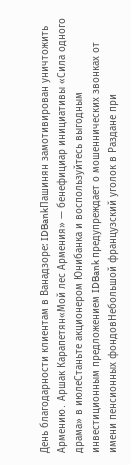День благодарности клиентам в Ванадзоре: IDBankПашинян замотивирован уничтожить Армению․ Аршак Карапетян«Мой лес Армения» — бенефициар инициативы «Сила одного драма» в июлеСтаньте акционером Юнибанка и воспользуйтесь выгодным инвестиционным предложением IDBank предупреждает о мошеннических звонках от имени пенсионных фондовНебольшой французский уголок в Раздане при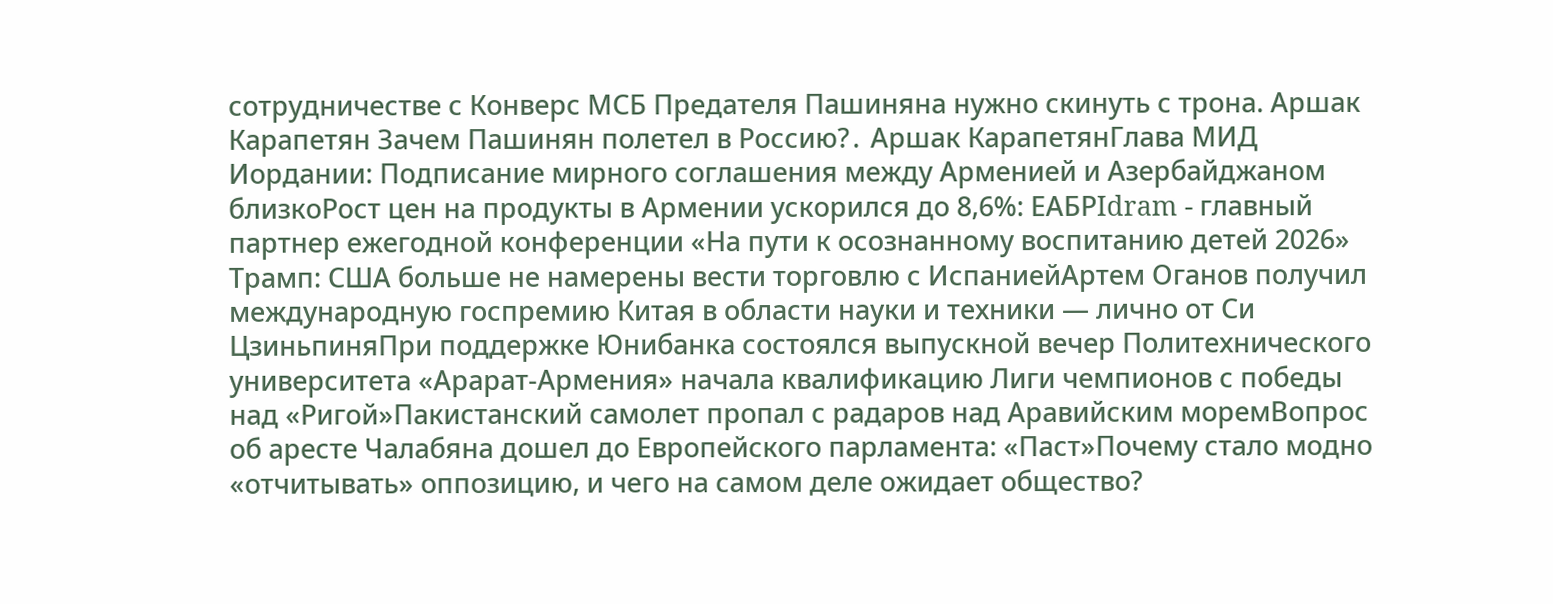сотрудничестве с Конверс МСБ Предателя Пашиняна нужно скинуть с трона. Аршак Карапетян Зачем Пашинян полетел в Россию?․ Аршак КарапетянГлава МИД Иордании: Подписание мирного соглашения между Арменией и Азербайджаном близкоРост цен на продукты в Армении ускорился до 8,6%: ЕАБРIdram - главный партнер ежегодной конференции «На пути к осознанному воспитанию детей 2026» Трамп: США больше не намерены вести торговлю с ИспаниейАртем Оганов получил международную госпремию Китая в области науки и техники — лично от Си ЦзиньпиняПри поддержке Юнибанка состоялся выпускной вечер Политехнического университета «Арарат‑Армения» начала квалификацию Лиги чемпионов с победы над «Ригой»Пакистанский самолет пропал с радаров над Аравийским моремВопрос об аресте Чалабяна дошел до Европейского парламента: «Паст»Почему стало модно «отчитывать» оппозицию, и чего на самом деле ожидает общество?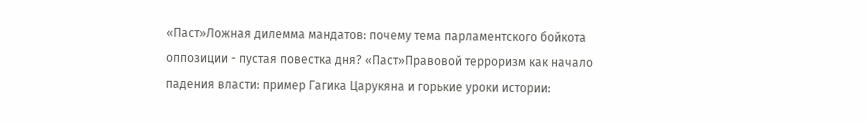«Паст»Ложная дилемма мандатов: почему тема парламентского бойкота оппозиции - пустая повестка дня? «Паст»Правовой терроризм как начало падения власти: пример Гагика Царукяна и горькие уроки истории: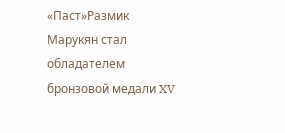«Паст»Размик Марукян стал обладателем бронзовой медали XV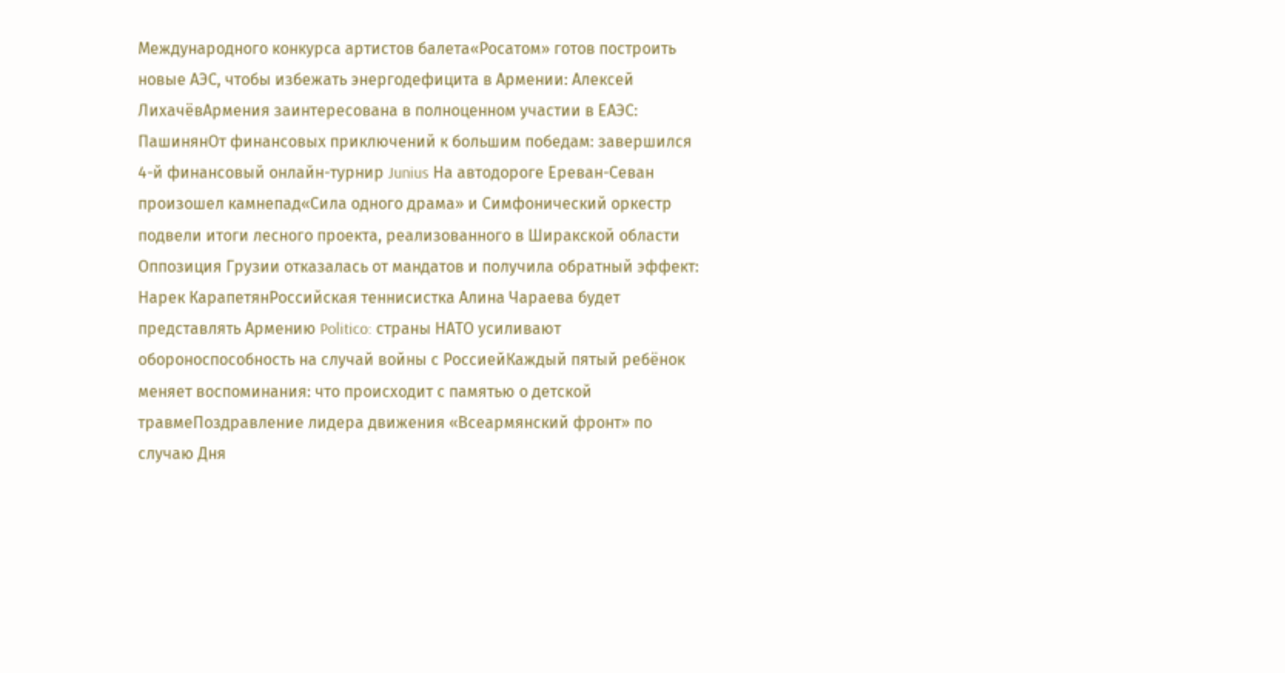Международного конкурса артистов балета«Росатом» готов построить новые АЭС, чтобы избежать энергодефицита в Армении: Алексей ЛихачёвАрмения заинтересована в полноценном участии в ЕАЭС: ПашинянОт финансовых приключений к большим победам: завершился 4-й финансовый онлайн-турнир Junius На автодороге Ереван-Севан произошел камнепад«Сила одного драма» и Симфонический оркестр подвели итоги лесного проекта, реализованного в Ширакской области Оппозиция Грузии отказалась от мандатов и получила обратный эффект: Нарек КарапетянРоссийская теннисистка Алина Чараева будет представлять Армению Politico: страны НАТО усиливают обороноспособность на случай войны с РоссиейКаждый пятый ребёнок меняет воспоминания: что происходит с памятью о детской травмеПоздравление лидера движения «Всеармянский фронт» по случаю Дня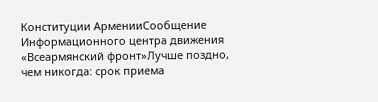Конституции АрменииСообщение Информационного центра движения «Всеармянский фронт»Лучше поздно, чем никогда: срок приема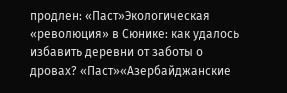продлен: «Паст»Экологическая «революция» в Сюнике: как удалось избавить деревни от заботы о дровах? «Паст»«Азербайджанские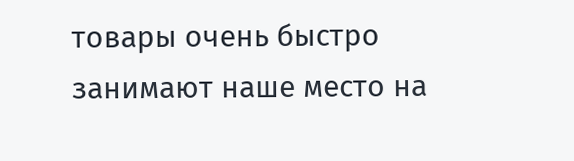товары очень быстро занимают наше место на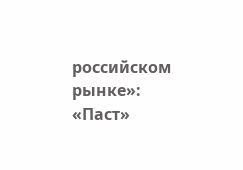российском рынке»: «Паст»